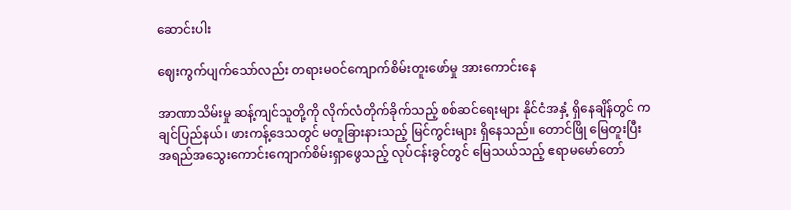ဆောင်းပါး

ဈေးကွက်ပျက်သော်လည်း တရားမဝင်ကျောက်စိမ်းတူးဖော်မှု အားကောင်းနေ

အာဏာသိမ်းမှု ဆန့်ကျင်သူတို့ကို လိုက်လံတိုက်ခိုက်သည့် စစ်ဆင်ရေးများ နိုင်ငံအနှံ့ ရှိနေချိန်တွင် ကချင်ပြည်နယ်၊ ဖားကန့်ဒေသတွင် မတူခြားနားသည့် မြင်ကွင်းများ ရှိနေသည်။ တောင်ဖြို မြေတူးပြီး အရည်အသွေးကောင်းကျောက်စိမ်းရှာဖွေသည့် လုပ်ငန်းခွင်တွင် မြေသယ်သည့် ဧရာမမော်တော်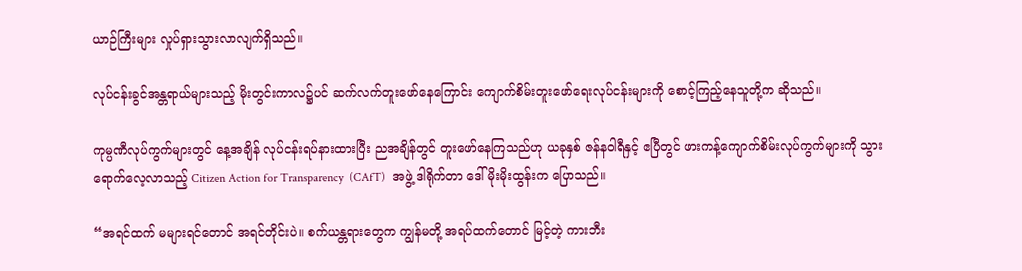ယာဉ်ကြီးများ လှုပ်ရှားသွားလာလျက်ရှိသည်။

လုပ်ငန်းခွင်အန္တရာယ်များသည့် မိုးတွင်းကာလ၌ပင် ဆက်လက်တူးဖော်နေကြောင်း ကျောက်စိမ်းတူးဖော်ရေးလုပ်ငန်းများကို စောင့်ကြည့်နေသူတို့က ဆိုသည်။

ကုမ္ပဏီလုပ်ကွက်များတွင် နေ့အချိန် လုပ်ငန်းရပ်နားထားပြီး ညအချိန်တွင် တူးဖော်နေကြသည်ဟု ယခုနှစ် ဇန်နဝါရီနှင့် ဧပြီတွင် ဖားကန့်ကျောက်စိမ်းလုပ်ကွက်များကို သွားရောက်လေ့လာသည့် Citizen Action for Transparency  (CAfT)  အဖွဲ့ ဒါရိုက်တာ ဒေါ်မိုးမိုးထွန်းက ပြောသည်။

“အရင်ထက် မများရင်တောင် အရင်တိုင်းပဲ။ စက်ယန္တရားတွေက ကျွန်မတို့ အရပ်ထက်တောင် မြင့်တဲ့ ကားဘီး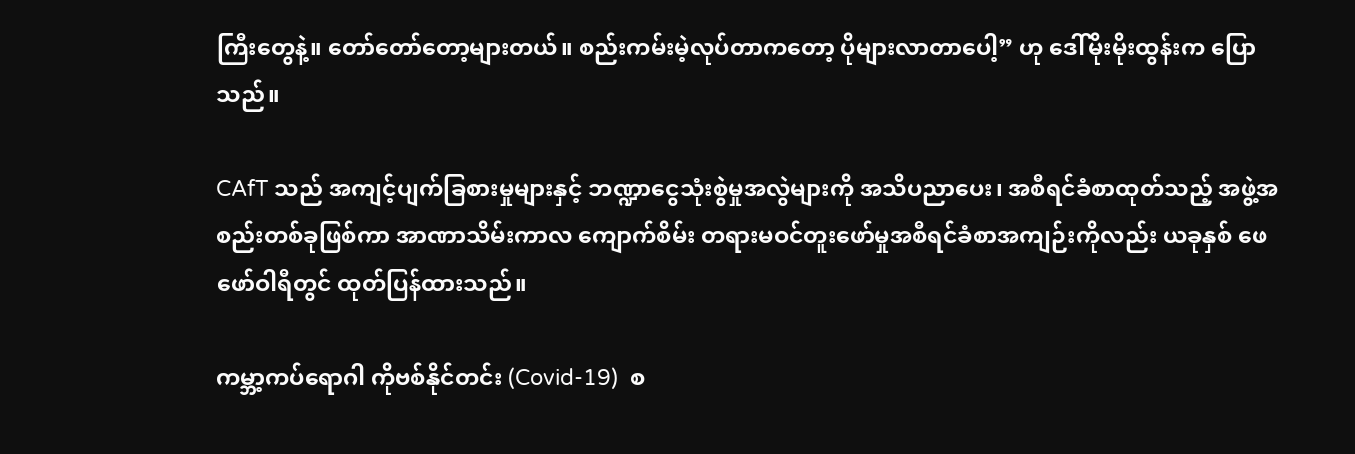ကြီးတွေနဲ့။ တော်တော်တော့များတယ်။ စည်းကမ်းမဲ့လုပ်တာကတော့ ပိုများလာတာပေါ့” ဟု ဒေါ်မိုးမိုးထွန်းက ပြောသည်။

CAfT သည် အကျင့်ပျက်ခြစားမှုများနှင့် ဘဏ္ဍာငွေသုံးစွဲမှုအလွဲများကို အသိပညာပေး၊ အစီရင်ခံစာထုတ်သည့် အဖွဲ့အစည်းတစ်ခုဖြစ်ကာ အာဏာသိမ်းကာလ ကျောက်စိမ်း တရားမဝင်တူးဖော်မှုအစီရင်ခံစာအကျဉ်းကိုလည်း ယခုနှစ် ဖေဖော်ဝါရီတွင် ထုတ်ပြန်ထားသည်။

ကမ္ဘာ့ကပ်ရောဂါ ကိုဗစ်နိုင်တင်း (Covid-19)  စ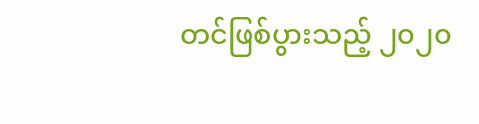တင်ဖြစ်ပွားသည့် ၂၀၂၀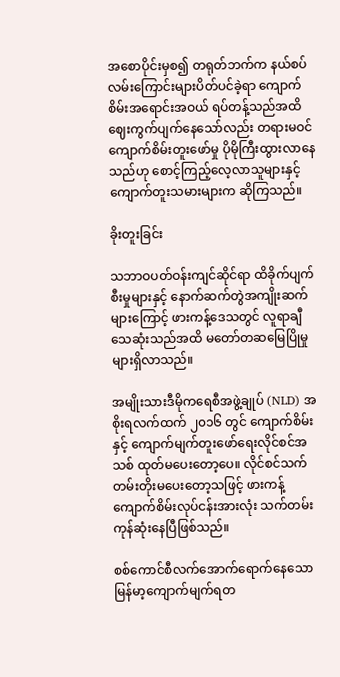အစောပိုင်းမှစ၍ တရုတ်ဘက်က နယ်စပ်လမ်းကြောင်းများပိတ်ပင်ခဲ့ရာ ကျောက်စိမ်းအရောင်းအဝယ် ရပ်တန့်သည်အထိ ဈေးကွက်ပျက်နေသော်လည်း တရားမဝင် ကျောက်စိမ်းတူးဖော်မှု ပိုမိုကြီးထွားလာနေသည်ဟု စောင့်ကြည့်လေ့လာသူများနှင့် ကျောက်တူးသမားများက ဆိုကြသည်။

ခိုးတူးခြင်း

သဘာဝပတ်ဝန်းကျင်ဆိုင်ရာ ထိခိုက်ပျက်စီးမှုများနှင့် နောက်ဆက်တွဲအကျိုးဆက်များကြောင့် ဖားကန့်ဒေသတွင် လူရာချီ သေဆုံးသည်အထိ မတော်တဆမြေပြိုမှုများရှိလာသည်။

အမျိုးသားဒီမိုကရေစီအဖွဲ့ချုပ် (NLD) အစိုးရလက်ထက် ၂၀၁၆ တွင် ကျောက်စိမ်းနှင့် ကျောက်မျက်တူးဖော်ရေးလိုင်စင်အသစ် ထုတ်မပေးတော့ပေ။ လိုင်စင်သက်တမ်းတိုးမပေးတော့သဖြင့် ဖားကန့်ကျောက်စိမ်းလုပ်ငန်းအားလုံး သက်တမ်းကုန်ဆုံးနေပြီဖြစ်သည်။

စစ်ကောင်စီလက်အောက်ရောက်နေသော မြန်မာ့ကျောက်မျက်ရတ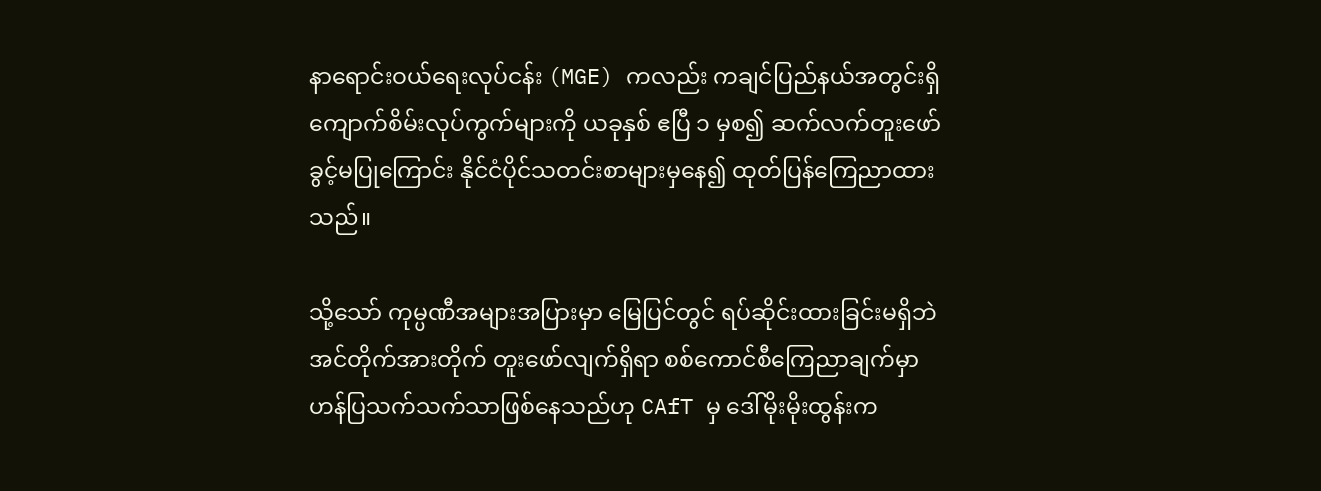နာရောင်းဝယ်ရေးလုပ်ငန်း (MGE) ကလည်း ကချင်ပြည်နယ်အတွင်းရှိ ကျောက်စိမ်းလုပ်ကွက်များကို ယခုနှစ် ဧပြီ ၁ မှစ၍ ဆက်လက်တူးဖော်ခွင့်မပြုကြောင်း နိုင်ငံပိုင်သတင်းစာများမှနေ၍ ထုတ်ပြန်ကြေညာထားသည်။

သို့သော် ကုမ္ပဏီအများအပြားမှာ မြေပြင်တွင် ရပ်ဆိုင်းထားခြင်းမရှိဘဲ အင်တိုက်အားတိုက် တူးဖော်လျက်ရှိရာ စစ်ကောင်စီကြေညာချက်မှာ ဟန်ပြသက်သက်သာဖြစ်နေသည်ဟု CAfT မှ ဒေါ်မိုးမိုးထွန်းက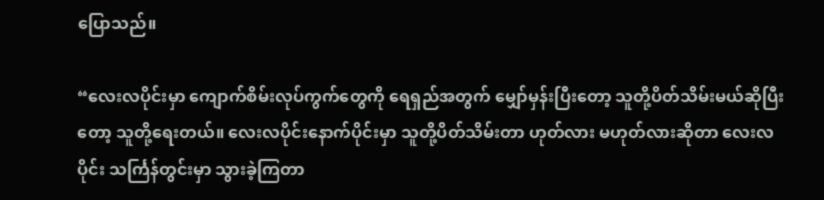ပြောသည်။

“လေးလပိုင်းမှာ ကျောက်စိမ်းလုပ်ကွက်တွေကို ရေရှည်အတွက် မျှော်မှန်းပြီးတော့ သူတို့ပိတ်သိမ်းမယ်ဆိုပြီးတော့ သူတို့ရေးတယ်။ လေးလပိုင်းနောက်ပိုင်းမှာ သူတို့ပိတ်သိမ်းတာ ဟုတ်လား မဟုတ်လားဆိုတာ လေးလပိုင်း သင်္ကြန်တွင်းမှာ သွားခဲ့ကြတာ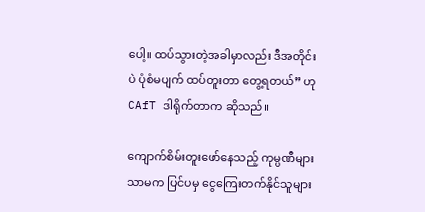ပေါ့။ ထပ်သွားတဲ့အခါမှာလည်း ဒီအတိုင်းပဲ ပုံစံမပျက် ထပ်တူးတာ တွေ့ရတယ်” ဟု CAfT ဒါရိုက်တာက ဆိုသည်။

ကျောက်စိမ်းတူးဖော်နေသည့် ကုမ္ပဏီများသာမက ပြင်ပမှ ငွေကြေးတက်နိုင်သူများ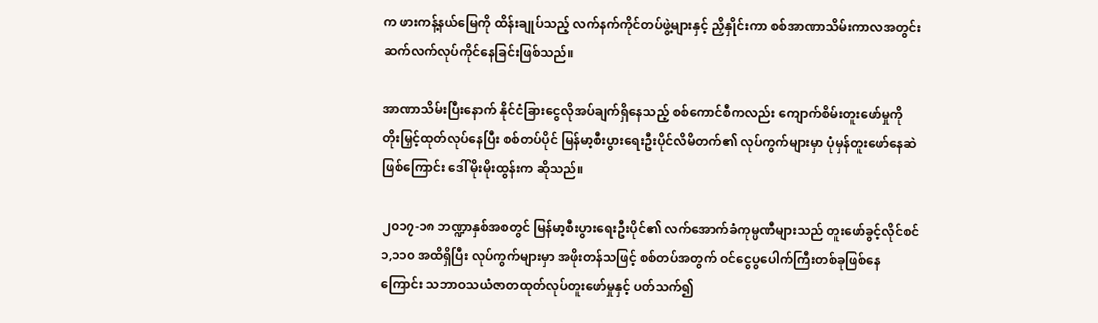က ဖားကန့်နယ်မြေကို ထိန်းချုပ်သည့် လက်နက်ကိုင်တပ်ဖွဲ့များနှင့် ညှိနှိုင်းကာ စစ်အာဏာသိမ်းကာလအတွင်း ဆက်လက်လုပ်ကိုင်နေခြင်းဖြစ်သည်။

အာဏာသိမ်းပြီးနောက် နိုင်ငံခြားငွေလိုအပ်ချက်ရှိနေသည့် စစ်ကောင်စီကလည်း ကျောက်စိမ်းတူးဖော်မှုကို တိုးမြှင့်ထုတ်လုပ်နေပြီး စစ်တပ်ပိုင် မြန်မာ့စီးပွားရေးဦးပိုင်လိမိတက်၏ လုပ်ကွက်များမှာ ပုံမှန်တူးဖော်နေဆဲဖြစ်ကြောင်း ဒေါ်မိုးမိုးထွန်းက ဆိုသည်။

၂၀၁၇-၁၈ ဘဏ္ဍာနှစ်အစတွင် မြန်မာ့စီးပွားရေးဦးပိုင်၏ လက်အောက်ခံကုမ္ပဏီများသည် တူးဖော်ခွင့်လိုင်စင် ၁,၁၁၀ အထိရှိပြီး လုပ်ကွက်များမှာ အဖိုးတန်သဖြင့် စစ်တပ်အတွက် ဝင်ငွေပွပေါက်ကြီးတစ်ခုဖြစ်နေကြောင်း သဘာဝသယံဇာတထုတ်လုပ်တူးဖော်မှုနှင့် ပတ်သက်၍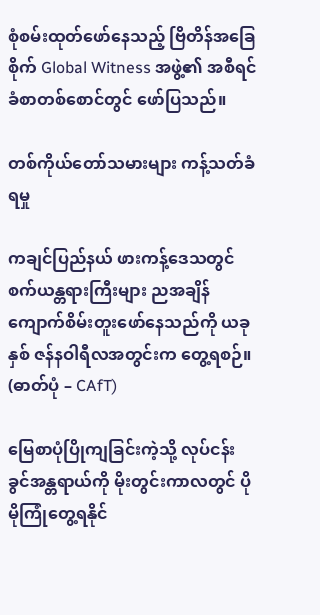စုံစမ်းထုတ်ဖော်နေသည့် ဗြိတိန်အခြေစိုက် Global Witness အဖွဲ့၏ အစီရင်ခံစာတစ်စောင်တွင် ဖော်ပြသည်။

တစ်ကိုယ်တော်သမားများ ကန့်သတ်ခံရမှု

ကချင်ပြည်နယ် ဖားကန့်ဒေသတွင် စက်ယန္တရားကြီးများ ညအချိန် ကျောက်စိမ်းတူးဖော်နေသည်ကို ယခုနှစ် ဇန်နဝါရီလအတွင်းက တွေ့ရစဉ်။ (ဓာတ်ပုံ – CAfT)

မြေစာပုံပြိုကျခြင်းကဲ့သို့ လုပ်ငန်းခွင်အန္တရာယ်ကို မိုးတွင်းကာလတွင် ပိုမိုကြုံတွေ့ရနိုင်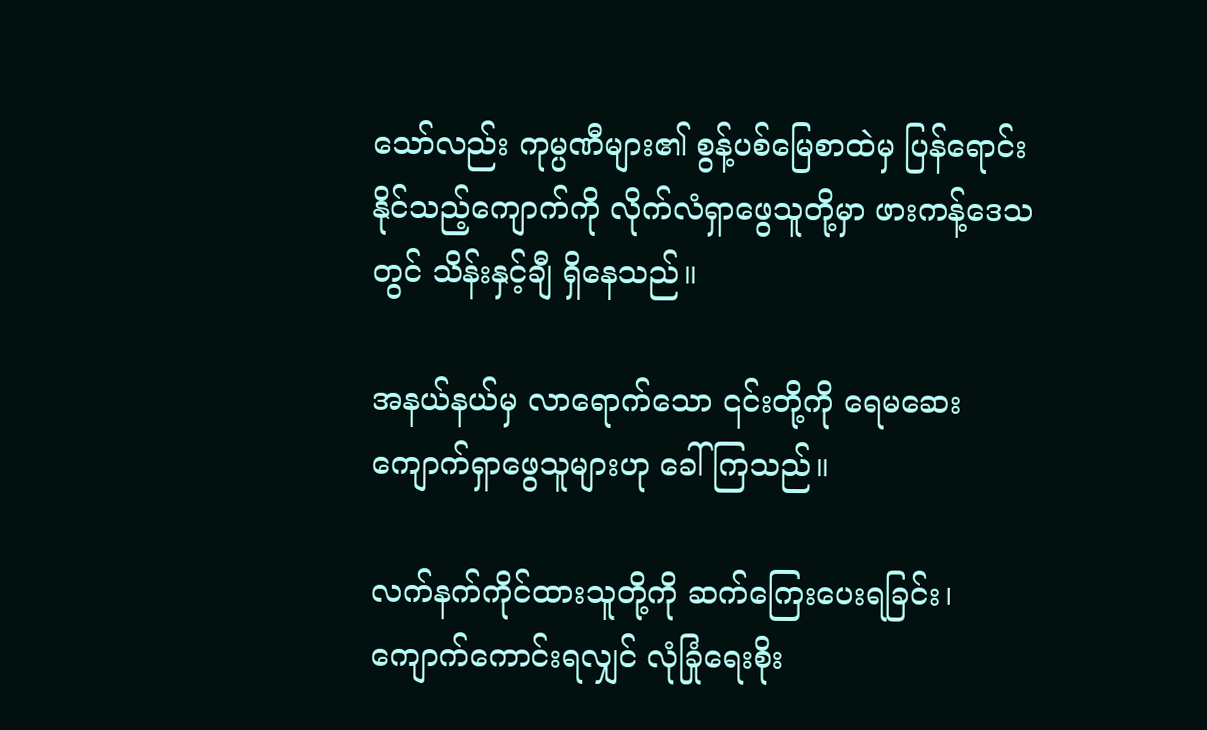သော်လည်း ကုမ္ပဏီများ၏ စွန့်ပစ်မြေစာထဲမှ ပြန်ရောင်းနိုင်သည့်ကျောက်ကို လိုက်လံရှာဖွေသူတို့မှာ ဖားကန့်ဒေသတွင် သိန်းနှင့်ချီ ရှိနေသည်။

အနယ်နယ်မှ လာရောက်သော ၎င်းတို့ကို ရေမဆေးကျောက်ရှာဖွေသူများဟု ခေါ်ကြသည်။

လက်နက်ကိုင်ထားသူတို့ကို ဆက်ကြေးပေးရခြင်း၊ ကျောက်ကောင်းရလျှင် လုံခြုံရေးစိုး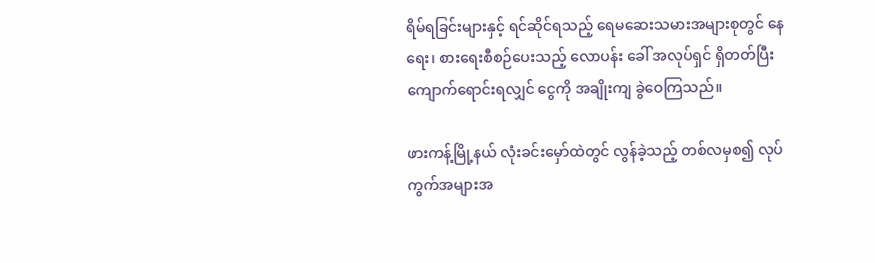ရိမ်ရခြင်းများနှင့် ရင်ဆိုင်ရသည့် ရေမဆေးသမားအများစုတွင် နေရေး၊ စားရေးစီစဉ်ပေးသည့် လောပန်း ခေါ် အလုပ်ရှင် ရှိတတ်ပြီး ကျောက်ရောင်းရလျှင် ငွေကို အချိုးကျ ခွဲဝေကြသည်။

ဖားကန့်မြို့နယ် လုံးခင်းမှော်ထဲတွင် လွန်ခဲ့သည့် တစ်လမှစ၍ လုပ်ကွက်အများအ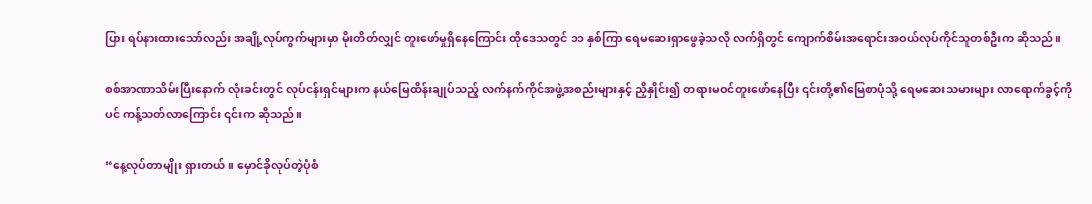ပြား ရပ်နားထားသော်လည်း အချို့လုပ်ကွက်များမှာ မိုးတိတ်လျှင် တူးဖော်မှုရှိနေကြောင်း ထိုဒေသတွင် ၁၁ နှစ်ကြာ ရေမဆေးရှာဖွေခဲ့သလို လက်ရှိတွင် ကျောက်စိမ်းအရောင်းအဝယ်လုပ်ကိုင်သူတစ်ဦးက ဆိုသည်။

စစ်အာဏာသိမ်းပြီးနောက် လုံးခင်းတွင် လုပ်ငန်းရှင်များက နယ်မြေထိန်းချုပ်သည့် လက်နက်ကိုင်အဖွဲ့အစည်းများနှင့် ညှိနှိုင်း၍ တရားမဝင်တူးဖော်နေပြီး ၎င်းတို့၏မြေစာပုံသို့ ရေမဆေးသမားများ လာရောက်ခွင့်ကိုပင် ကန့်သတ်လာကြောင်း ၎င်းက ဆိုသည်။

“နေ့လုပ်တာမျိုး ရှားတယ်။ မှောင်ခိုလုပ်တဲ့ပုံစံ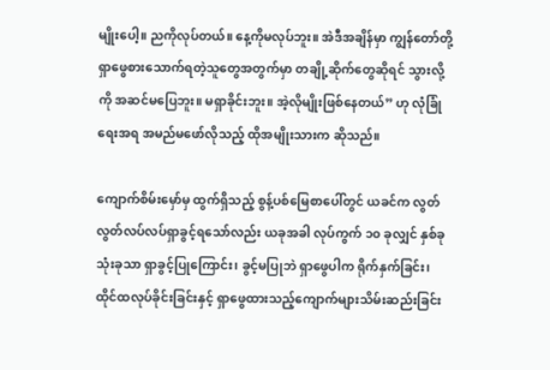မျိုးပေါ့။ ညကိုလုပ်တယ်။ နေ့ကိုမလုပ်ဘူး။ အဲဒီအချိန်မှာ ကျွန်တော်တို့ ရှာဖွေစားသောက်ရတဲ့သူတွေအတွက်မှာ တချို့ဆိုက်တွေဆိုရင် သွားလို့ကို အဆင်မပြေဘူး။ မရှာခိုင်းဘူး။ အဲ့လိုမျိုးဖြစ်နေတယ်” ဟု လုံခြုံရေးအရ အမည်မဖော်လိုသည့် ထိုအမျိုးသားက ဆိုသည်။

ကျောက်စိမ်းမှော်မှ ထွက်ရှိသည့် စွန့်ပစ်မြေစာပေါ်တွင် ယခင်က လွတ်လွတ်လပ်လပ်ရှာခွင့်ရသော်လည်း ယခုအခါ လုပ်ကွက် ၁၀ ခုလျှင် နှစ်ခုသုံးခုသာ ရှာခွင့်ပြုကြောင်း၊ ခွင့်မပြုဘဲ ရှာဖွေပါက ရိုက်နှက်ခြင်း၊ ထိုင်ထလုပ်ခိုင်းခြင်းနှင့် ရှာဖွေထားသည့်ကျောက်များသိမ်းဆည်းခြင်း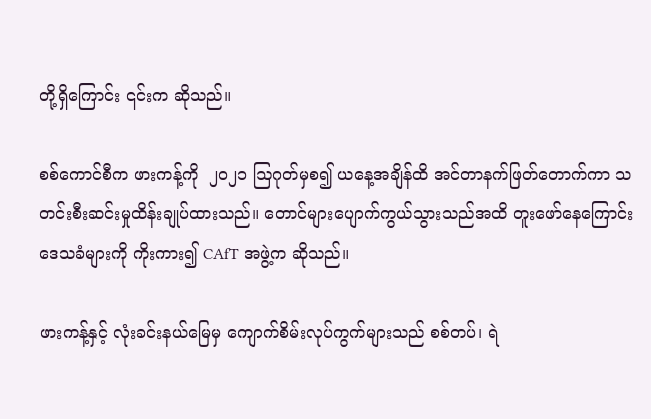တို့ရှိကြောင်း ၎င်းက ဆိုသည်။

စစ်ကောင်စီက ဖားကန့်ကို  ၂၀၂၁ ဩဂုတ်မှစ၍ ယနေ့အချိန်ထိ အင်တာနက်ဖြတ်တောက်ကာ သတင်းစီးဆင်းမှုထိန်းချုပ်ထားသည်။ တောင်များပျောက်ကွယ်သွားသည်အထိ တူးဖော်နေကြောင်း ဒေသခံများကို ကိုးကား၍ CAfT အဖွဲ့က ဆိုသည်။

ဖားကန့်နှင့် လုံးခင်းနယ်မြေမှ ကျောက်စိမ်းလုပ်ကွက်များသည် စစ်တပ်၊ ရဲ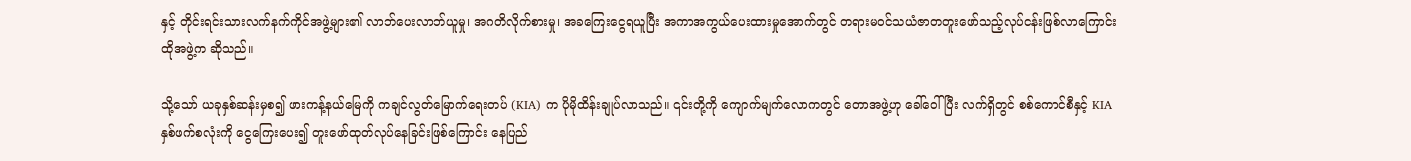နှင့် တိုင်းရင်းသားလက်နက်ကိုင်အဖွဲ့များ၏ လာဘ်ပေးလာဘ်ယူမှု၊ အဂတိလိုက်စားမှု၊ အခကြေးငွေရယူပြီး အကာအကွယ်ပေးထားမှုအောက်တွင် တရားမဝင်သယံဇာတတူးဖော်သည့်လုပ်ငန်းဖြစ်လာကြောင်း ထိုအဖွဲ့က ဆိုသည်။

သို့သော် ယခုနှစ်ဆန်းမှစ၍ ဖားကန့်နယ်မြေကို ကချင်လွတ်မြောက်ရေးတပ် (KIA) က ပိုမိုထိန်းချုပ်လာသည်။ ၎င်းတို့ကို ကျောက်မျက်လောကတွင် တောအဖွဲ့ဟု ခေါ်ဝေါ်ပြီး လက်ရှိတွင် စစ်ကောင်စီနှင့် KIA  နှစ်ဖက်စလုံးကို ငွေကြေးပေး၍ တူးဖော်ထုတ်လုပ်နေခြင်းဖြစ်ကြောင်း နေပြည်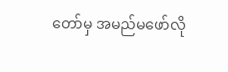တော်မှ အမည်မဖော်လို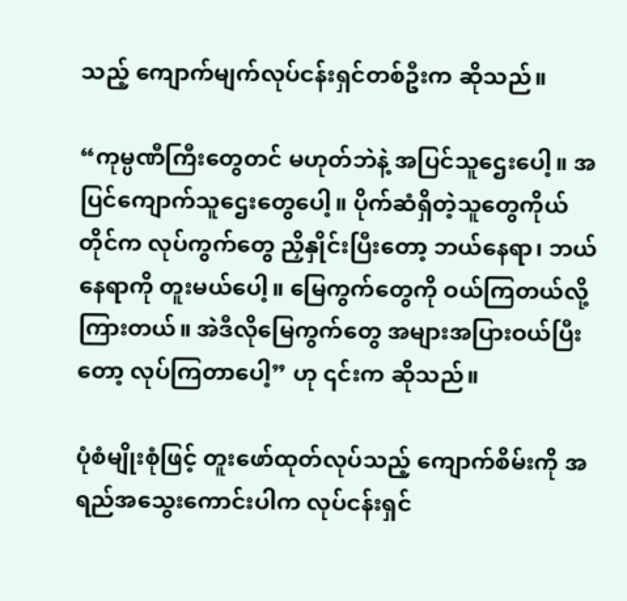သည့် ကျောက်မျက်လုပ်ငန်းရှင်တစ်ဦးက ဆိုသည်။

“ကုမ္ပဏီကြီးတွေတင် မဟုတ်ဘဲနဲ့ အပြင်သူဌေးပေါ့။ အပြင်ကျောက်သူဌေးတွေပေါ့။ ပိုက်ဆံရှိတဲ့သူတွေကိုယ်တိုင်က လုပ်ကွက်တွေ ညှိနှိုင်းပြီးတော့ ဘယ်နေရာ၊ ဘယ်နေရာကို တူးမယ်ပေါ့။ မြေကွက်တွေကို ဝယ်ကြတယ်လို့ ကြားတယ်။ အဲဒီလိုမြေကွက်တွေ အများအပြားဝယ်ပြီးတော့ လုပ်ကြတာပေါ့” ဟု ၎င်းက ဆိုသည်။

ပုံစံမျိုးစုံဖြင့် တူးဖော်ထုတ်လုပ်သည့် ကျောက်စိမ်းကို အရည်အသွေးကောင်းပါက လုပ်ငန်းရှင်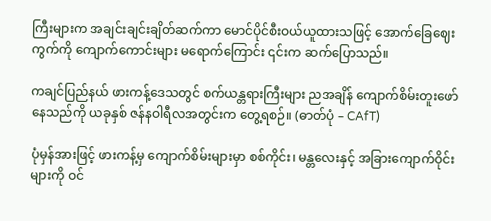ကြီးများက အချင်းချင်းချိတ်ဆက်ကာ မောင်ပိုင်စီးဝယ်ယူထားသဖြင့် အောက်ခြေဈေးကွက်ကို ကျောက်ကောင်းများ မရောက်ကြောင်း ၎င်းက ဆက်ပြောသည်။

ကချင်ပြည်နယ် ဖားကန့်ဒေသတွင် စက်ယန္တရားကြီးများ ညအချိန် ကျောက်စိမ်းတူးဖော်နေသည်ကို ယခုနှစ် ဇန်နဝါရီလအတွင်းက တွေ့ရစဉ်။ (ဓာတ်ပုံ – CAfT)

ပုံမှန်အားဖြင့် ဖားကန့်မှ ကျောက်စိမ်းများမှာ စစ်ကိုင်း၊ မန္တလေးနှင့် အခြားကျောက်ဝိုင်းများကို ဝင်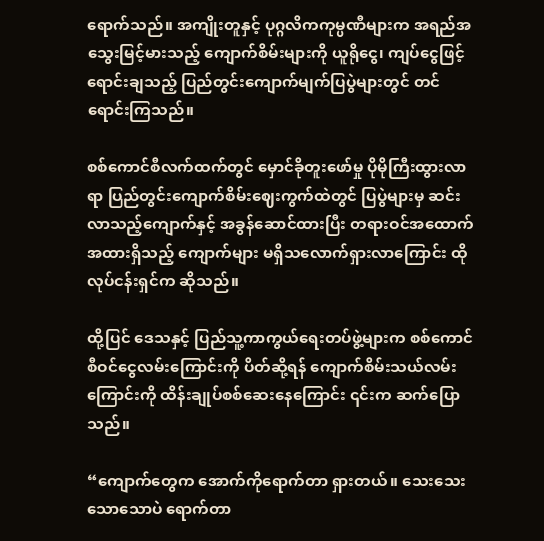ရောက်သည်။ အကျိုးတူနှင့် ပုဂ္ဂလိကကုမ္ပဏီများက အရည်အသွေးမြင့်မားသည့် ကျောက်စိမ်းများကို ယူရိုငွေ၊ ကျပ်ငွေဖြင့် ရောင်းချသည့် ပြည်တွင်းကျောက်မျက်ပြပွဲများတွင် တင်ရောင်းကြသည်။

စစ်ကောင်စီလက်ထက်တွင် မှောင်ခိုတူးဖော်မှု ပိုမိုကြီးထွားလာရာ ပြည်တွင်းကျောက်စိမ်းဈေးကွက်ထဲတွင် ပြပွဲများမှ ဆင်းလာသည့်ကျောက်နှင့် အခွန်ဆောင်ထားပြီး တရားဝင်အထောက်အထားရှိသည့် ကျောက်များ မရှိသလောက်ရှားလာကြောင်း ထိုလုပ်ငန်းရှင်က ဆိုသည်။

ထို့ပြင် ဒေသနှင့် ပြည်သူ့ကာကွယ်ရေးတပ်ဖွဲ့များက စစ်ကောင်စီဝင်ငွေလမ်းကြောင်းကို ပိတ်ဆို့ရန် ကျောက်စိမ်းသယ်လမ်းကြောင်းကို ထိန်းချုပ်စစ်ဆေးနေကြောင်း ၎င်းက ဆက်ပြောသည်။

“ကျောက်တွေက အောက်ကိုရောက်တာ ရှားတယ်။ သေးသေးသောသောပဲ ရောက်တာ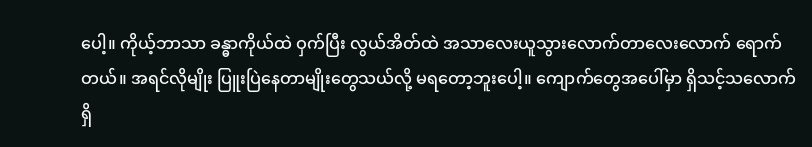ပေါ့။ ကိုယ့်ဘာသာ ခန္ဓာကိုယ်ထဲ ဝှက်ပြီး လွယ်အိတ်ထဲ အသာလေးယူသွားလောက်တာလေးလောက် ရောက်တယ်။ အရင်လိုမျိုး ပြူးပြဲနေတာမျိုးတွေသယ်လို့ မရတော့ဘူးပေါ့။ ကျောက်တွေအပေါ်မှာ ရှိသင့်သလောက်ရှိ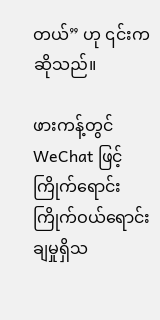တယ်” ဟု ၎င်းက ဆိုသည်။

ဖားကန့်တွင် WeChat ဖြင့် ကြိုက်ရောင်းကြိုက်ဝယ်ရောင်းချမှုရှိသ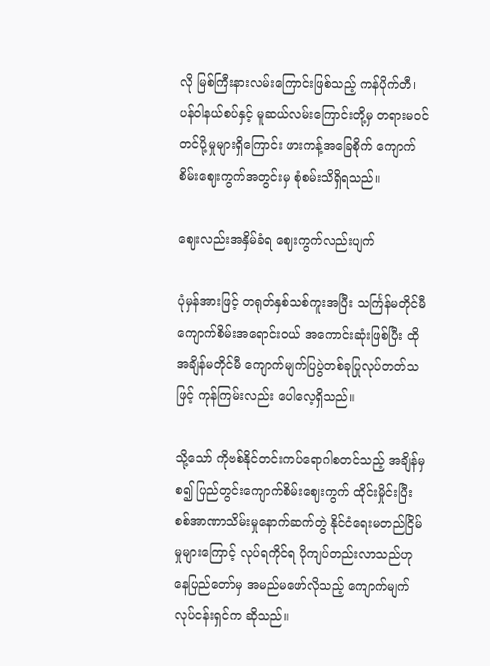လို မြစ်ကြီးနားလမ်းကြောင်းဖြစ်သည့် ကန်ပိုက်တီ၊ ပန်ဝါနယ်စပ်နှင့် မူဆယ်လမ်းကြောင်းတို့မှ တရားမဝင်တင်ပို့မှုများရှိကြောင်း ဖားကန့်အခြေစိုက် ကျောက်စိမ်းဈေးကွက်အတွင်းမှ စုံစမ်းသိရှိရသည်။

ဈေးလည်းအနှိမ်ခံရ ဈေးကွက်လည်းပျက်

ပုံမှန်အားဖြင့် တရုတ်နှစ်သစ်ကူးအပြီး သင်္ကြန်မတိုင်မီ ကျောက်စိမ်းအရောင်းဝယ် အကောင်းဆုံးဖြစ်ပြီး ထိုအချိန်မတိုင်မီ ကျောက်မျက်ပြပွဲတစ်ခုပြုလုပ်တတ်သဖြင့် ကုန်ကြမ်းလည်း ပေါလေ့ရှိသည်။

သို့သော် ကိုဗစ်နိုင်တင်းကပ်ရောဂါစတင်သည့် အချိန်မှစ၍ ပြည်တွင်းကျောက်စိမ်းဈေးကွက် ထိုင်းမှိုင်းပြီး စစ်အာဏာသိမ်းမှုနောက်ဆက်တွဲ နိုင်ငံရေးမတည်ငြိမ်မှုများကြောင့် လုပ်ရကိုင်ရ ပိုကျပ်တည်းလာသည်ဟု နေပြည်တော်မှ အမည်မဖော်လိုသည့် ကျောက်မျက်လုပ်ငန်းရှင်က ဆိုသည်။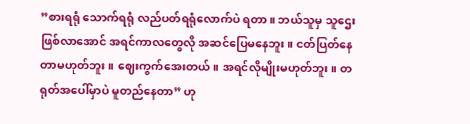”စားရရုံ သောက်ရရုံ လည်ပတ်ရရုံလောက်ပဲ ရတာ။ ဘယ်သူမှ သူဌေးဖြစ်လာအောင် အရင်ကာလတွေလို အဆင်ပြေမနေဘူး။ ငတ်ပြတ်နေတာမဟုတ်ဘူး။ ဈေးကွက်အေးတယ်။ အရင်လိုမျိုးမဟုတ်ဘူး။ တရုတ်အပေါ်မှာပဲ မူတည်နေတာ” ဟု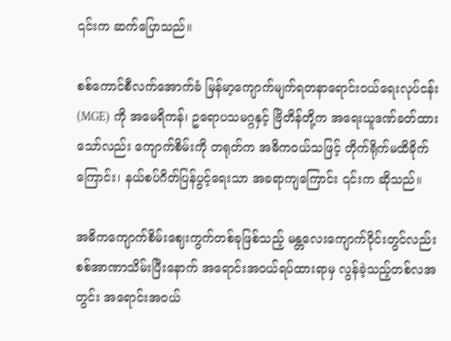၎င်းက ဆက်ပြောသည်။

စစ်ကောင်စီလက်အောက်ခံ မြန်မာ့ကျောက်မျက်ရတနာရောင်းဝယ်ရေးလုပ်ငန်း (MGE) ကို အမေရိကန်၊ ဥရောပသမဂ္ဂနှင့် ဗြိတိန်တို့က အရေးယူဒဏ်ခတ်ထားသော်လည်း ကျောက်စိမ်းကို တရုတ်က အဓိကဝယ်သဖြင့် တိုက်ရိုက်မထိခိုက်ကြောင်း၊ နယ်စပ်ဂိတ်ပြန်ပွင့်ရေးသာ အခရာကျကြောင်း ၎င်းက ဆိုသည်။

အဓိကကျောက်စိမ်းဈေးကွက်တစ်ခုဖြစ်သည့် မန္တလေးကျောက်ဝိုင်းတွင်လည်း စစ်အာဏာသိမ်းပြီးနောက် အရောင်းအဝယ်ရပ်ထားရာမှ လွန်ခဲ့သည့်တစ်လအတွင်း အရောင်းအဝယ်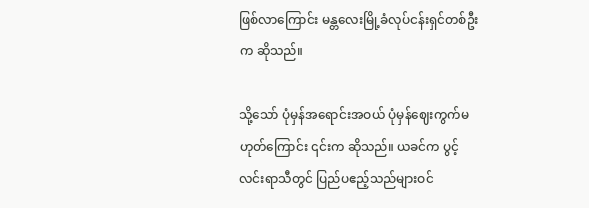ဖြစ်လာကြောင်း မန္တလေးမြို့ခံလုပ်ငန်းရှင်တစ်ဦးက ဆိုသည်။

သို့သော် ပုံမှန်အရောင်းအဝယ် ပုံမှန်ဈေးကွက်မဟုတ်ကြောင်း ၎င်းက ဆိုသည်။ ယခင်က ပွင့်လင်းရာသီတွင် ပြည်ပဧည့်သည်များဝင်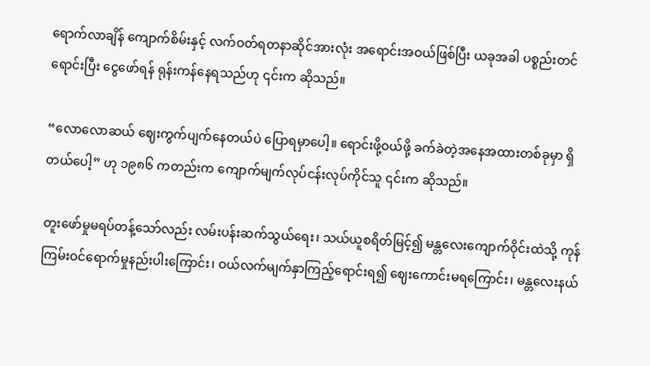ရောက်လာချိန် ကျောက်စိမ်းနှင့် လက်ဝတ်ရတနာဆိုင်အားလုံး အရောင်းအဝယ်ဖြစ်ပြီး ယခုအခါ ပစ္စည်းတင်ရောင်းပြီး ငွေဖော်ရန် ရုန်းကန်နေရသည်ဟု ၎င်းက ဆိုသည်။

“လောလောဆယ် ဈေးကွက်ပျက်နေတယ်ပဲ ပြောရမှာပေါ့။ ရောင်းဖို့ဝယ်ဖို့ ခက်ခဲတဲ့အနေအထားတစ်ခုမှာ ရှိတယ်ပေါ့” ဟု ၁၉၈၆ ကတည်းက ကျောက်မျက်လုပ်ငန်းလုပ်ကိုင်သူ ၎င်းက ဆိုသည်။

တူးဖော်မှုမရပ်တန့်သော်လည်း လမ်းပန်းဆက်သွယ်ရေး၊ သယ်ယူစရိတ်မြင့်၍ မန္တလေးကျောက်ဝိုင်းထဲသို့ ကုန်ကြမ်းဝင်ရောက်မှုနည်းပါးကြောင်း၊ ဝယ်လက်မျက်နှာကြည့်ရောင်းရ၍ ဈေးကောင်းမရကြောင်း၊ မန္တလေးနယ်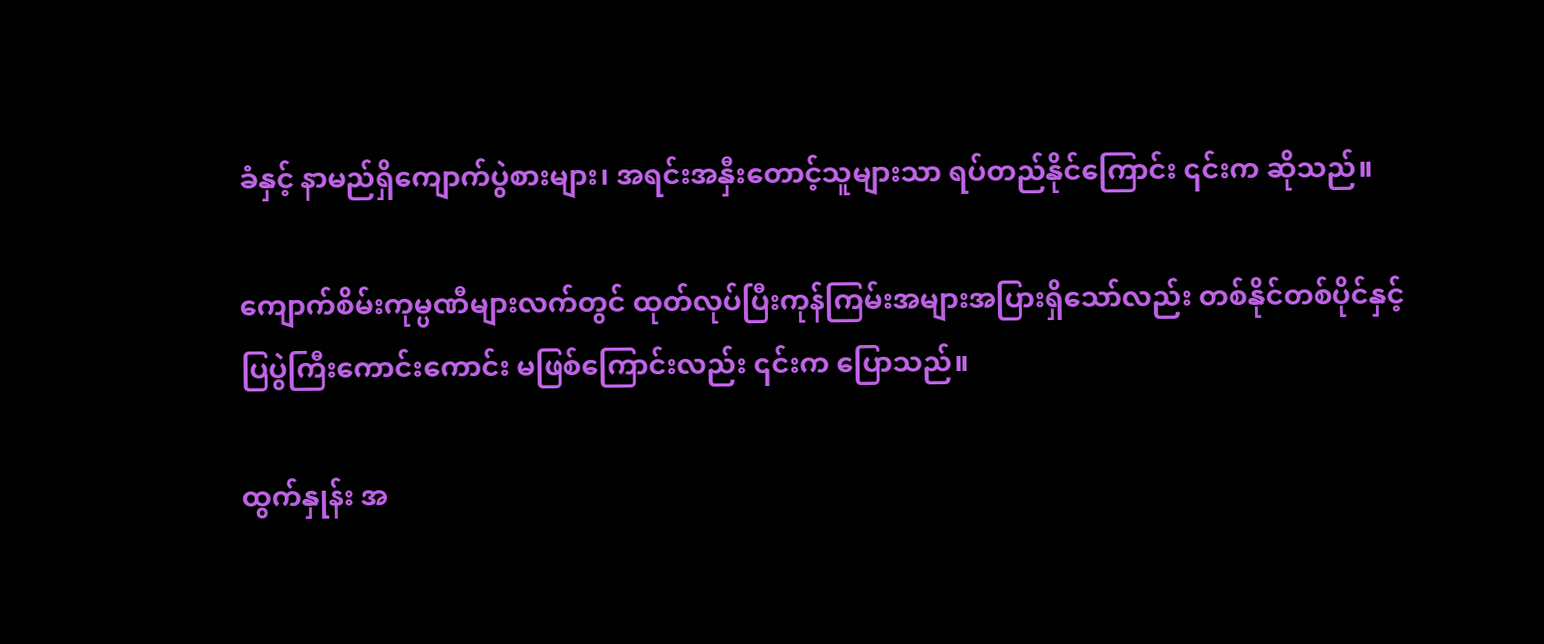ခံနှင့် နာမည်ရှိကျောက်ပွဲစားများ၊ အရင်းအနှီးတောင့်သူများသာ ရပ်တည်နိုင်ကြောင်း ၎င်းက ဆိုသည်။

ကျောက်စိမ်းကုမ္ပဏီများလက်တွင် ထုတ်လုပ်ပြီးကုန်ကြမ်းအများအပြားရှိသော်လည်း တစ်နိုင်တစ်ပိုင်နှင့် ပြပွဲကြီးကောင်းကောင်း မဖြစ်ကြောင်းလည်း ၎င်းက ပြောသည်။

ထွက်နှုန်း အ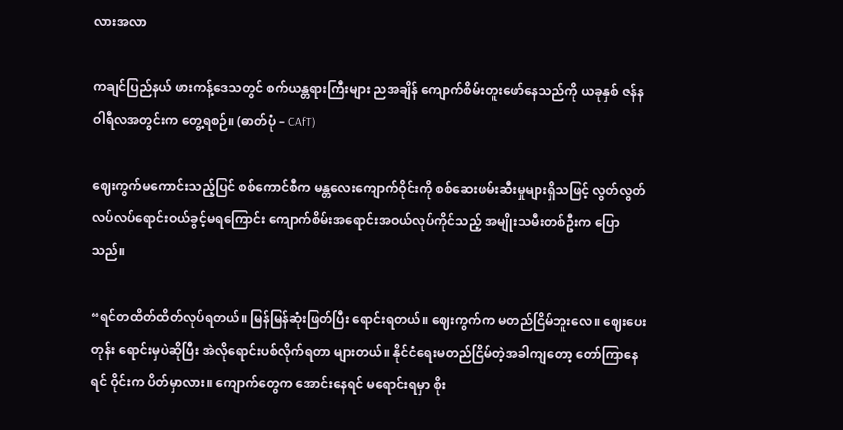လားအလာ

ကချင်ပြည်နယ် ဖားကန့်ဒေသတွင် စက်ယန္တရားကြီးများ ညအချိန် ကျောက်စိမ်းတူးဖော်နေသည်ကို ယခုနှစ် ဇန်နဝါရီလအတွင်းက တွေ့ရစဉ်။ (ဓာတ်ပုံ – CAfT)

ဈေးကွက်မကောင်းသည့်ပြင် စစ်ကောင်စီက မန္တလေးကျောက်ဝိုင်းကို စစ်ဆေးဖမ်းဆီးမှုများရှိသဖြင့် လွတ်လွတ်လပ်လပ်ရောင်းဝယ်ခွင့်မရကြောင်း ကျောက်စိမ်းအရောင်းအဝယ်လုပ်ကိုင်သည့် အမျိုးသမီးတစ်ဦးက ပြောသည်။

“ရင်တထိတ်ထိတ်လုပ်ရတယ်။ မြန်မြန်ဆုံးဖြတ်ပြီး ရောင်းရတယ်။ ဈေးကွက်က မတည်ငြိမ်ဘူးလေ။ ဈေးပေးတုန်း ရောင်းမှပဲဆိုပြီး အဲလိုရောင်းပစ်လိုက်ရတာ များတယ်။ နိုင်ငံရေးမတည်ငြိမ်တဲ့အခါကျတော့ တော်ကြာနေရင် ဝိုင်းက ပိတ်မှာလား။ ကျောက်တွေက အောင်းနေရင် မရောင်းရမှာ စိုး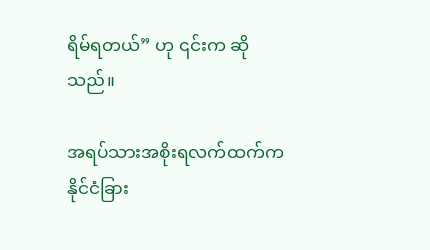ရိမ်ရတယ်” ဟု ၎င်းက ဆိုသည်။

အရပ်သားအစိုးရလက်ထက်က နိုင်ငံခြား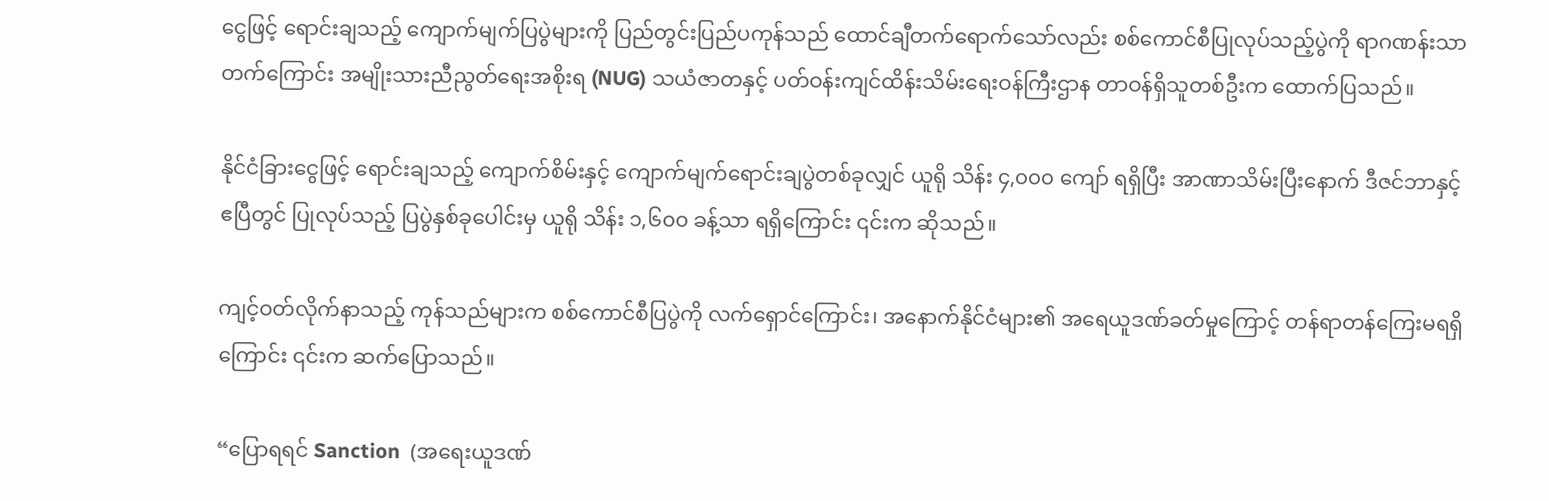ငွေဖြင့် ရောင်းချသည့် ကျောက်မျက်ပြပွဲများကို ပြည်တွင်းပြည်ပကုန်သည် ထောင်ချီတက်ရောက်သော်လည်း စစ်ကောင်စီပြုလုပ်သည့်ပွဲကို ရာဂဏန်းသာ တက်ကြောင်း အမျိုးသားညီညွတ်ရေးအစိုးရ (NUG) သယံဇာတနှင့် ပတ်ဝန်းကျင်ထိန်းသိမ်းရေးဝန်ကြီးဌာန တာဝန်ရှိသူတစ်ဦးက ထောက်ပြသည်။

နိုင်ငံခြားငွေဖြင့် ရောင်းချသည့် ကျောက်စိမ်းနှင့် ကျောက်မျက်ရောင်းချပွဲတစ်ခုလျှင် ယူရို သိန်း ၄,၀၀၀ ကျော် ရရှိပြီး အာဏာသိမ်းပြီးနောက် ဒီဇင်ဘာနှင့် ဧပြီတွင် ပြုလုပ်သည့် ပြပွဲနှစ်ခုပေါင်းမှ ယူရို သိန်း ၁,၆၀၀ ခန့်သာ ရရှိကြောင်း ၎င်းက ဆိုသည်။

ကျင့်ဝတ်လိုက်နာသည့် ကုန်သည်များက စစ်ကောင်စီပြပွဲကို လက်ရှောင်ကြောင်း၊ အနောက်နိုင်ငံများ၏ အရေယူဒဏ်ခတ်မှုကြောင့် တန်ရာတန်ကြေးမရရှိကြောင်း ၎င်းက ဆက်ပြောသည်။

“ပြောရရင် Sanction  (အရေးယူဒဏ်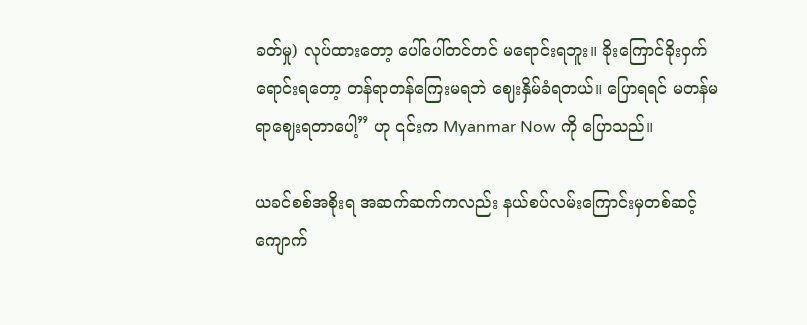ခတ်မှု) လုပ်ထားတော့ ပေါ်ပေါ်တင်တင် မရောင်းရဘူး။ ခိုးကြောင်ခိုးဝှက်ရောင်းရတော့ တန်ရာတန်ကြေးမရဘဲ ဈေးနှိမ်ခံရတယ်။ ပြောရရင် မတန်မရာဈေးရတာပေါ့” ဟု ၎င်းက Myanmar Now ကို ပြောသည်။

ယခင်စစ်အစိုးရ အဆက်ဆက်ကလည်း နယ်စပ်လမ်းကြောင်းမှတစ်ဆင့် ကျောက်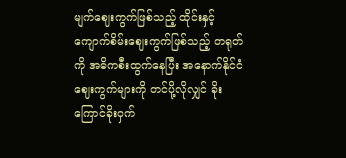မျက်ဈေးကွက်ဖြစ်သည့် ထိုင်းနှင့် ကျောက်စိမ်းဈေးကွက်ဖြစ်သည့် တရုတ်ကို အဓိကစီးထွက်နေပြီး အနောက်နိုင်ငံဈေးကွက်များကို တင်ပို့လိုလျှင် ခိုးကြောင်ခိုးဝှက်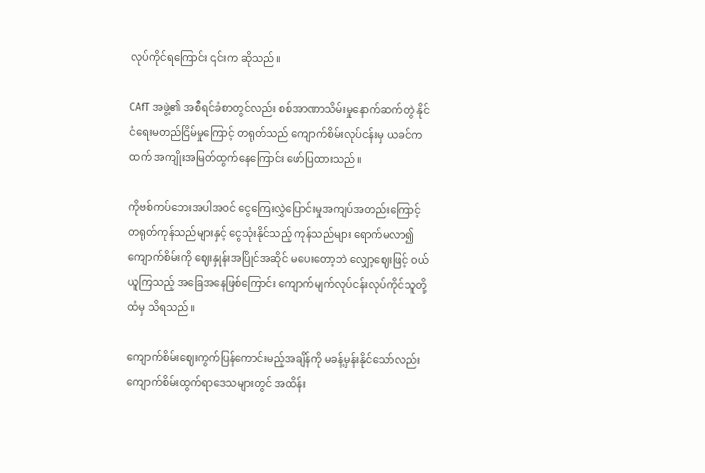လုပ်ကိုင်ရကြောင်း ၎င်းက ဆိုသည်။

CAfT အဖွဲ့၏ အစီရင်ခံစာတွင်လည်း စစ်အာဏာသိမ်းမှုနောက်ဆက်တွဲ နိုင်ငံရေးမတည်ငြိမ်မှုကြောင့် တရုတ်သည် ကျောက်စိမ်းလုပ်ငန်းမှ ယခင်ကထက် အကျိုးအမြတ်ထွက်နေကြောင်း ဖော်ပြထားသည်။

ကိုဗစ်ကပ်ဘေးအပါအဝင် ငွေကြေးလွှဲပြောင်းမှုအကျပ်အတည်းကြောင့် တရုတ်ကုန်သည်များနှင့် ငွေသုံးနိုင်သည့် ကုန်သည်များ ရောက်မလာ၍ ကျောက်စိမ်းကို ဈေးနှုန်းအပြိုင်အဆိုင် မပေးတော့ဘဲ လျှော့ဈေးဖြင့် ဝယ်ယူကြသည့် အခြေအနေဖြစ်ကြောင်း ကျောက်မျက်လုပ်ငန်းလုပ်ကိုင်သူတို့ထံမှ သိရသည်။

ကျောက်စိမ်းဈေးကွက်ပြန်ကောင်းမည့်အချိန်ကို မခန့်မှန်းနိုင်သော်လည်း ကျောက်စိမ်းထွက်ရာဒေသများတွင် အထိန်း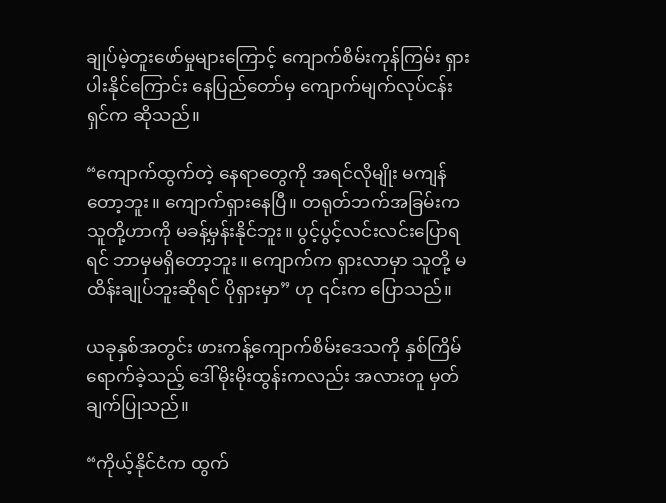ချုပ်မဲ့တူးဖော်မှုများကြောင့် ကျောက်စိမ်းကုန်ကြမ်း ရှားပါးနိုင်ကြောင်း နေပြည်တော်မှ ကျောက်မျက်လုပ်ငန်းရှင်က ဆိုသည်။

“ကျောက်ထွက်တဲ့ နေရာတွေကို အရင်လိုမျိုး မကျန်တော့ဘူး။ ကျောက်ရှားနေပြီ။ တရုတ်ဘက်အခြမ်းက သူတို့ဟာကို မခန့်မှန်းနိုင်ဘူး။ ပွင့်ပွင့်လင်းလင်းပြောရရင် ဘာမှမရှိတော့ဘူး။ ကျောက်က ရှားလာမှာ သူတို့ မထိန်းချုပ်ဘူးဆိုရင် ပိုရှားမှာ” ဟု ၎င်းက ပြောသည်။

ယခုနှစ်အတွင်း ဖားကန့်ကျောက်စိမ်းဒေသကို နှစ်ကြိမ်ရောက်ခဲ့သည့် ဒေါ်မိုးမိုးထွန်းကလည်း အလားတူ မှတ်ချက်ပြုသည်။

“ကိုယ့်နိုင်ငံက ထွက်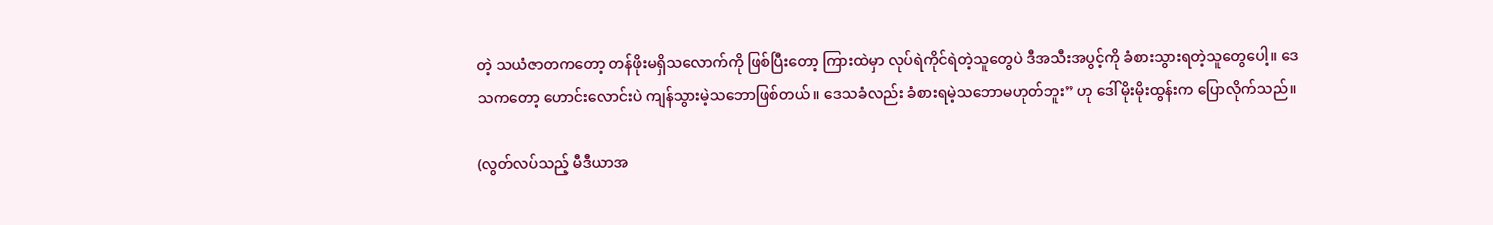တဲ့ သယံဇာတကတော့ တန်ဖိုးမရှိသလောက်ကို ဖြစ်ပြီးတော့ ကြားထဲမှာ လုပ်ရဲကိုင်ရဲတဲ့သူတွေပဲ ဒီအသီးအပွင့်ကို ခံစားသွားရတဲ့သူတွေပေါ့။ ဒေသကတော့ ဟောင်းလောင်းပဲ ကျန်သွားမဲ့သဘောဖြစ်တယ်။ ဒေသခံလည်း ခံစားရမဲ့သဘောမဟုတ်ဘူး” ဟု ဒေါ်မိုးမိုးထွန်းက ပြောလိုက်သည်။

(လွတ်လပ်သည့် မီဒီယာအ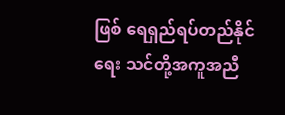ဖြစ် ရေရှည်ရပ်တည်နိုင်ရေး သင်တို့အကူအညီ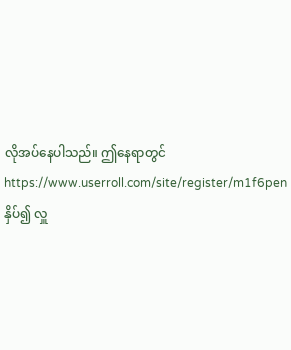လိုအပ်နေပါသည်။ ဤနေရာတွင် https://www.userroll.com/site/register/m1f6pen နှိပ်၍ လှူ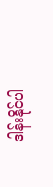ဒါန်းနိုင်ပါ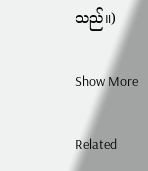သည်။)

Show More

Related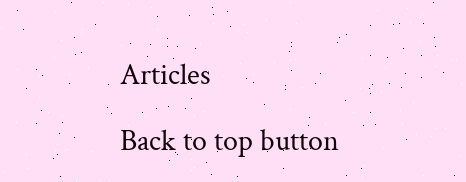Articles

Back to top button